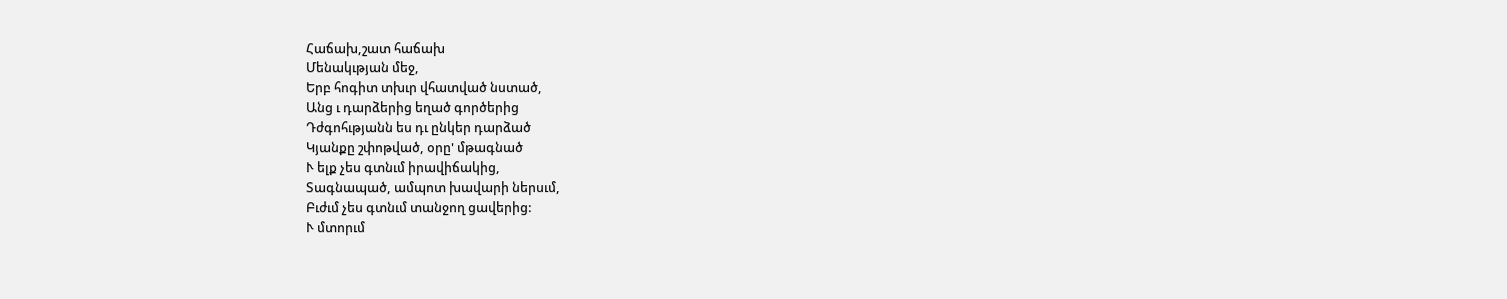Հաճախ,շատ հաճախ
Մենակւթյան մեջ,
Երբ հոգիտ տխւր վհատված նստած,
Անց ւ դարձերից եղած գործերից
Դժգոհւթյանն ես դւ ընկեր դարձած
Կյանքը շփոթված, օրը' մթագնած
Ւ ելք չես գտնւմ իրավիճակից,
Տագնապած, ամպոտ խավարի ներսւմ,
Բւժւմ չես գտնւմ տանջող ցավերից:
Ւ մտորւմ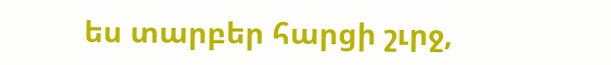ես տարբեր հարցի շւրջ,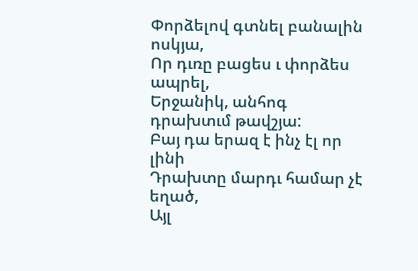Փորձելով գտնել բանալին ոսկյա,
Որ դւռը բացես ւ փորձես ապրել,
Երջանիկ, անհոգ դրախտւմ թավշյա:
Բայ դա երազ է ինչ էլ որ լինի
Դրախտը մարդւ համար չէ եղած,
Այլ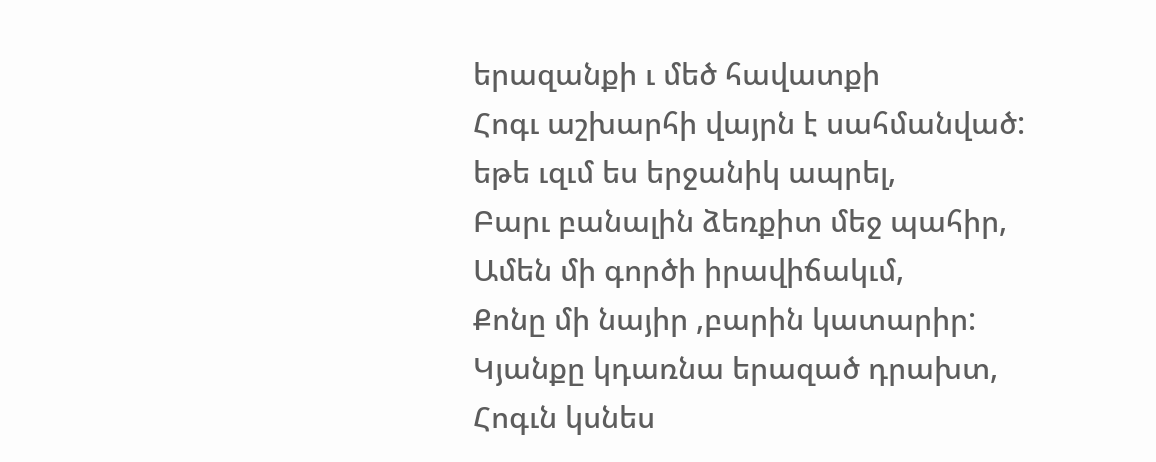երազանքի ւ մեծ հավատքի
Հոգւ աշխարհի վայրն է սահմանված:
եթե ւզւմ ես երջանիկ ապրել,
Բարւ բանալին ձեռքիտ մեջ պահիր,
Ամեն մի գործի իրավիճակւմ,
Քոնը մի նայիր ,բարին կատարիր:
Կյանքը կդառնա երազած դրախտ,
Հոգւն կսնես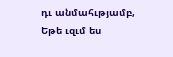դւ անմահւթյամբ,
Եթե ւզւմ ես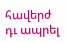հավերժ դւ ապրել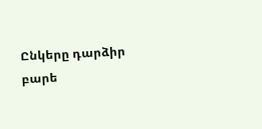Ընկերը դարձիր
բարե